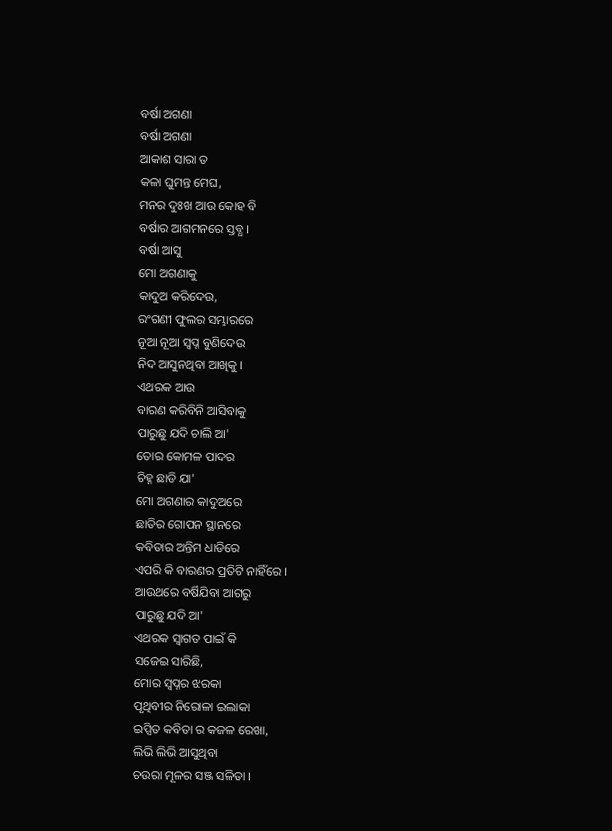ବର୍ଷା ଅଗଣା
ବର୍ଷା ଅଗଣା
ଆକାଶ ସାରା ତ
କଳା ଘୁମନ୍ତ ମେଘ,
ମନର ଦୁଃଖ ଆଉ କୋହ ବି
ବର୍ଷାର ଆଗମନରେ ସ୍ତବ୍ଧ ।
ବର୍ଷା ଆସୁ
ମୋ ଅଗଣାକୁ
କାଦୁଅ କରିଦେଉ,
ରଂଗଣୀ ଫୁଲର ସମ୍ଭାରରେ
ନୂଆ ନୂଆ ସ୍ବପ୍ନ ବୁଣିଦେଉ
ନିଦ ଆସୁନଥିବା ଆଖିକୁ ।
ଏଥରକ ଆଉ
ବାରଣ କରିବିନି ଆସିବାକୁ
ପାରୁଛୁ ଯଦି ଚାଲି ଆ'
ତୋର କୋମଳ ପାଦର
ଚିହ୍ନ ଛାଡି ଯା'
ମୋ ଅଗଣାର କାଦୁଅରେ
ଛାତିର ଗୋପନ ସ୍ଥାନରେ
କବିତାର ଅନ୍ତିମ ଧାଡିରେ
ଏପରି କି ବାରଣର ପ୍ରତିଟି ନାହିଁରେ ।
ଆଉଥରେ ବର୍ଷିଯିବା ଆଗରୁ
ପାରୁଛୁ ଯଦି ଆ'
ଏଥରକ ସ୍ବାଗତ ପାଇଁ କି
ସଜେଇ ସାରିଛି,
ମୋର ସ୍ବପ୍ନର ଝରକା
ପୃଥିବୀର ନିରୋଳା ଇଲାକା
ଇପ୍ସିତ କବିତା ର କଜଳ ରେଖା,
ଲିଭି ଲିଭି ଆସୁଥିବା
ଚଉରା ମୂଳର ସଞ୍ଜ ସଳିତା ।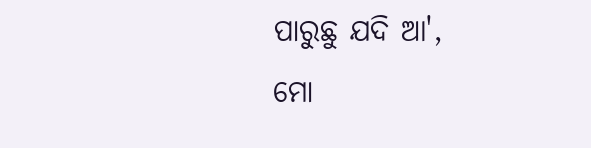ପାରୁଛୁ ଯଦି ଆ',
ମୋ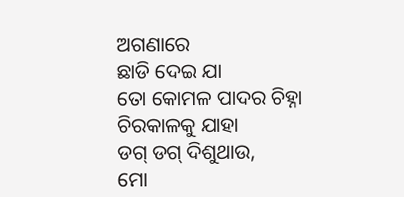ଅଗଣାରେ
ଛାଡି ଦେଇ ଯା
ତୋ କୋମଳ ପାଦର ଚିହ୍ନା
ଚିରକାଳକୁ ଯାହା
ଡଗ୍ ଡଗ୍ ଦିଶୁଥାଉ,
ମୋ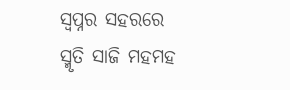ସ୍ବପ୍ନର ସହରରେ
ସ୍ମୃତି ସାଜି ମହମହ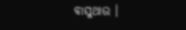ବାସୁଥାଉ ।